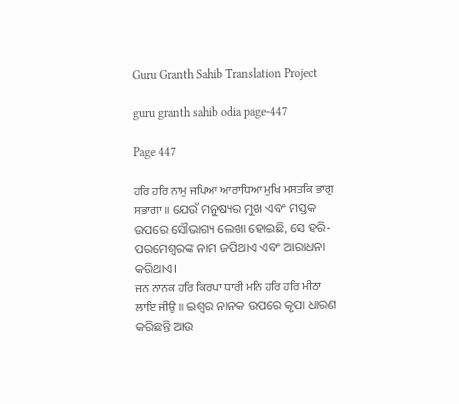Guru Granth Sahib Translation Project

guru granth sahib odia page-447

Page 447

ਹਰਿ ਹਰਿ ਨਾਮੁ ਜਪਿਆ ਆਰਾਧਿਆ ਮੁਖਿ ਮਸਤਕਿ ਭਾਗੁ ਸਭਾਗਾ ॥ ଯେଉଁ ମନୁଷ୍ୟର ମୁଖ ଏବଂ ମସ୍ତକ ଉପରେ ସୌଭାଗ୍ୟ ଲେଖା ହୋଇଛି, ସେ ହରି-ପରମେଶ୍ଵରଙ୍କ ନାମ ଜପିଥାଏ ଏବଂ ଆରାଧନା କରିଥାଏ।
ਜਨ ਨਾਨਕ ਹਰਿ ਕਿਰਪਾ ਧਾਰੀ ਮਨਿ ਹਰਿ ਹਰਿ ਮੀਠਾ ਲਾਇ ਜੀਉ ॥ ଇଶ୍ଵର ନାନକ ଉପରେ କୃପା ଧାରଣ କରିଛନ୍ତି ଆଉ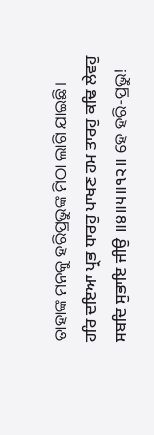ତାହାଙ୍କ ମନକୁ ହରିପ୍ରଭୁଙ୍କ ମିଠା ଲାଗି ଯାଇଛି।
ਹਰਿ ਦਇਆ ਪ੍ਰਭ ਧਾਰਹੁ ਪਾਖਣ ਹਮ ਤਾਰਹੁ ਕਢਿ ਲੇਵਹੁ ਸਬਦਿ ਸੁਭਾਇ ਜੀਉ ॥੪॥੫॥੧੨॥ ହେ ହରି-ପ୍ରଭୁ!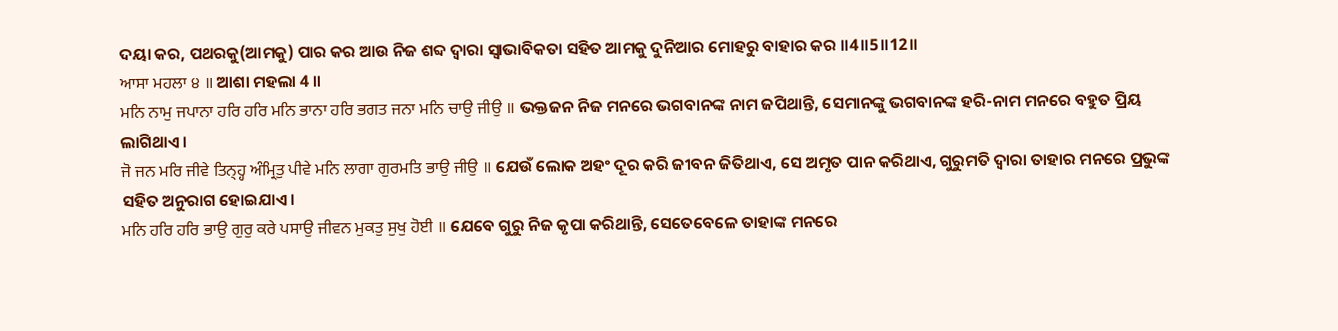ଦୟା କର, ପଥରକୁ(ଆମକୁ) ପାର କର ଆଉ ନିଜ ଶବ୍ଦ ଦ୍ଵାରା ସ୍ଵାଭାବିକତା ସହିତ ଆମକୁ ଦୁନିଆର ମୋହରୁ ବାହାର କର ॥4॥5॥12॥
ਆਸਾ ਮਹਲਾ ੪ ॥ ଆଶା ମହଲା 4 ॥
ਮਨਿ ਨਾਮੁ ਜਪਾਨਾ ਹਰਿ ਹਰਿ ਮਨਿ ਭਾਨਾ ਹਰਿ ਭਗਤ ਜਨਾ ਮਨਿ ਚਾਉ ਜੀਉ ॥ ଭକ୍ତଜନ ନିଜ ମନରେ ଭଗବାନଙ୍କ ନାମ ଜପିଥାନ୍ତି, ସେମାନଙ୍କୁ ଭଗବାନଙ୍କ ହରି-ନାମ ମନରେ ବହୁତ ପ୍ରିୟ ଲାଗିଥାଏ।
ਜੋ ਜਨ ਮਰਿ ਜੀਵੇ ਤਿਨ੍ਹ੍ਹ ਅੰਮ੍ਰਿਤੁ ਪੀਵੇ ਮਨਿ ਲਾਗਾ ਗੁਰਮਤਿ ਭਾਉ ਜੀਉ ॥ ଯେଉଁ ଲୋକ ଅହଂ ଦୂର କରି ଜୀବନ ଜିତିଥାଏ, ସେ ଅମୃତ ପାନ କରିଥାଏ, ଗୁରୁମତି ଦ୍ଵାରା ତାହାର ମନରେ ପ୍ରଭୁଙ୍କ ସହିତ ଅନୁରାଗ ହୋଇଯାଏ।
ਮਨਿ ਹਰਿ ਹਰਿ ਭਾਉ ਗੁਰੁ ਕਰੇ ਪਸਾਉ ਜੀਵਨ ਮੁਕਤੁ ਸੁਖੁ ਹੋਈ ॥ ଯେବେ ଗୁରୁ ନିଜ କୃପା କରିଥାନ୍ତି, ସେତେବେଳେ ତାହାଙ୍କ ମନରେ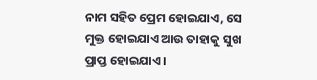ନାମ ସହିତ ପ୍ରେମ ହୋଇଯାଏ, ସେ ମୁକ୍ତ ହୋଇଯାଏ ଆଉ ତାହାକୁ ସୁଖ ପ୍ରାପ୍ତ ହୋଇଯାଏ।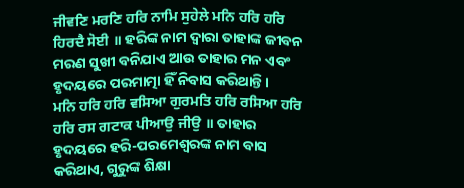ਜੀਵਣਿ ਮਰਣਿ ਹਰਿ ਨਾਮਿ ਸੁਹੇਲੇ ਮਨਿ ਹਰਿ ਹਰਿ ਹਿਰਦੈ ਸੋਈ ॥ ହରିଙ୍କ ନାମ ଦ୍ଵାରା ତାହାଙ୍କ ଜୀବନ ମରଣ ସୁଖୀ ବନିଯାଏ ଆଉ ତାହାର ମନ ଏବଂ ହୃଦୟରେ ପରମାତ୍ମା ହିଁ ନିବାସ କରିଥାନ୍ତି।
ਮਨਿ ਹਰਿ ਹਰਿ ਵਸਿਆ ਗੁਰਮਤਿ ਹਰਿ ਰਸਿਆ ਹਰਿ ਹਰਿ ਰਸ ਗਟਾਕ ਪੀਆਉ ਜੀਉ ॥ ତାହାର ହୃଦୟରେ ହରି-ପରମେଶ୍ଵରଙ୍କ ନାମ ବାସ କରିଥାଏ, ଗୁରୁଙ୍କ ଶିକ୍ଷା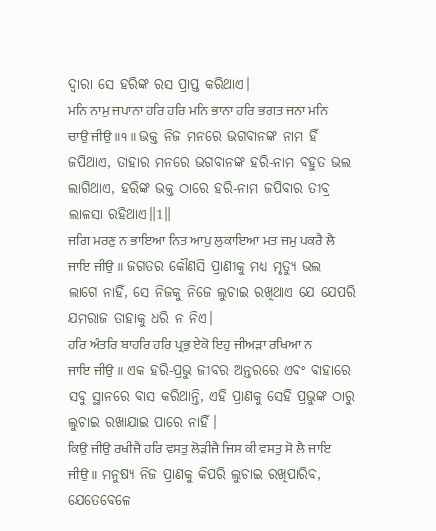ଦ୍ଵାରା ସେ ହରିଙ୍କ ରସ ପ୍ରାପ୍ତ କରିଥାଏ।
ਮਨਿ ਨਾਮੁ ਜਪਾਨਾ ਹਰਿ ਹਰਿ ਮਨਿ ਭਾਨਾ ਹਰਿ ਭਗਤ ਜਨਾ ਮਨਿ ਚਾਉ ਜੀਉ ॥੧॥ ଭକ୍ତ ନିଜ ମନରେ ଭଗବାନଙ୍କ ନାମ ହିଁ ଜପିଥାଏ, ତାହାର ମନରେ ଭଗବାନଙ୍କ ହରି-ନାମ ବହୁତ ଭଲ ଲାଗିଥାଏ, ହରିଙ୍କ ଭକ୍ତ ଠାରେ ହରି-ନାମ ଜପିବାର ତୀବ୍ର ଲାଳସା ରହିଥାଏ॥1॥
ਜਗਿ ਮਰਣੁ ਨ ਭਾਇਆ ਨਿਤ ਆਪੁ ਲੁਕਾਇਆ ਮਤ ਜਮੁ ਪਕਰੈ ਲੈ ਜਾਇ ਜੀਉ ॥ ଜଗତର କୌଣସି ପ୍ରାଣୀକୁ ମଧ୍ୟ ମୃତ୍ୟୁ ଭଲ ଲାଗେ ନାହିଁ, ସେ ନିଜକୁ ନିଜେ ଲୁଚାଇ ରଖିଥାଏ ଯେ ଯେପରି ଯମରାଜ ତାହାକୁ ଧରି ନ ନିଏ।
ਹਰਿ ਅੰਤਰਿ ਬਾਹਰਿ ਹਰਿ ਪ੍ਰਭੁ ਏਕੋ ਇਹੁ ਜੀਅੜਾ ਰਖਿਆ ਨ ਜਾਇ ਜੀਉ ॥ ଏକ ହରି-ପ୍ରଭୁ ଜୀବର ଅନ୍ତରରେ ଏବଂ ବାହାରେ ସବୁ ସ୍ଥାନରେ ବାସ କରିଥାନ୍ତି, ଏହି ପ୍ରାଣକୁ ସେହି ପ୍ରଭୁଙ୍କ ଠାରୁ ଲୁଚାଇ ରଖାଯାଇ ପାରେ ନାହିଁ।
ਕਿਉ ਜੀਉ ਰਖੀਜੈ ਹਰਿ ਵਸਤੁ ਲੋੜੀਜੈ ਜਿਸ ਕੀ ਵਸਤੁ ਸੋ ਲੈ ਜਾਇ ਜੀਉ ॥ ମନୁଷ୍ୟ ନିଜ ପ୍ରାଣକୁ କିପରି ଲୁଚାଇ ରଖିପାରିବ, ଯେତେବେଳେ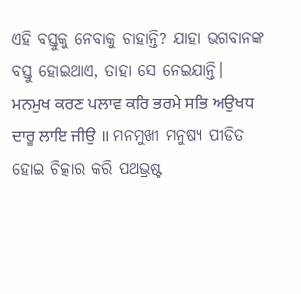ଏହି ବସ୍ତୁକୁ ନେବାକୁ ଚାହାନ୍ତି? ଯାହା ଭଗବାନଙ୍କ ବସ୍ତୁ ହୋଇଥାଏ, ତାହା ସେ ନେଇଯାନ୍ତି।
ਮਨਮੁਖ ਕਰਣ ਪਲਾਵ ਕਰਿ ਭਰਮੇ ਸਭਿ ਅਉਖਧ ਦਾਰੂ ਲਾਇ ਜੀਉ ॥ ମନମୁଖୀ ମନୁଷ୍ୟ ପୀଡିତ ହୋଇ ଚିତ୍କାର କରି ପଥଭ୍ରଷ୍ଟ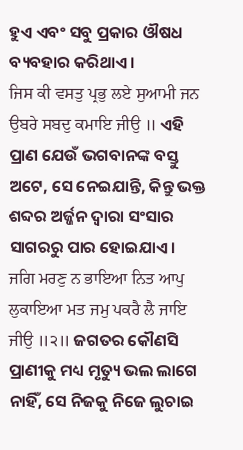ହୁଏ ଏବଂ ସବୁ ପ୍ରକାର ଔଷଧ ବ୍ୟବହାର କରିଥାଏ।
ਜਿਸ ਕੀ ਵਸਤੁ ਪ੍ਰਭੁ ਲਏ ਸੁਆਮੀ ਜਨ ਉਬਰੇ ਸਬਦੁ ਕਮਾਇ ਜੀਉ ॥ ଏହି ପ୍ରାଣ ଯେଉଁ ଭଗବାନଙ୍କ ବସ୍ତୁ ଅଟେ, ସେ ନେଇଯାନ୍ତି, କିନ୍ତୁ ଭକ୍ତ ଶବ୍ଦର ଅର୍ଜ୍ଜନ ଦ୍ଵାରା ସଂସାର ସାଗରରୁ ପାର ହୋଇଯାଏ।
ਜਗਿ ਮਰਣੁ ਨ ਭਾਇਆ ਨਿਤ ਆਪੁ ਲੁਕਾਇਆ ਮਤ ਜਮੁ ਪਕਰੈ ਲੈ ਜਾਇ ਜੀਉ ॥੨॥ ଜଗତର କୌଣସି ପ୍ରାଣୀକୁ ମଧ୍ୟ ମୃତ୍ୟୁ ଭଲ ଲାଗେ ନାହିଁ, ସେ ନିଜକୁ ନିଜେ ଲୁଚାଇ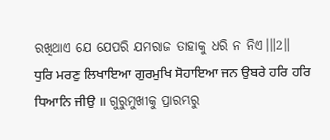ରଖିଥାଏ ଯେ ଯେପରି ଯମରାଜ ତାହାକୁ ଧରି ନ ନିଏ।॥2॥
ਧੁਰਿ ਮਰਣੁ ਲਿਖਾਇਆ ਗੁਰਮੁਖਿ ਸੋਹਾਇਆ ਜਨ ਉਬਰੇ ਹਰਿ ਹਰਿ ਧਿਆਨਿ ਜੀਉ ॥ ଗୁରୁମୁଖୀକୁ ପ୍ରାରମ୍ଭରୁ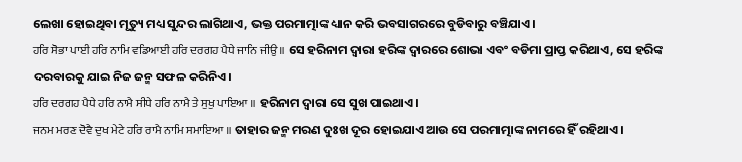ଲେଖା ହୋଇଥିବା ମୃତ୍ୟୁ ମଧ୍ୟ ସୁନ୍ଦର ଲାଗିଥାଏ, ଭକ୍ତ ପରମାତ୍ମାଙ୍କ ଧ୍ୟାନ କରି ଭବସାଗରରେ ବୁଡିବାରୁ ବଞ୍ଚିଯାଏ।
ਹਰਿ ਸੋਭਾ ਪਾਈ ਹਰਿ ਨਾਮਿ ਵਡਿਆਈ ਹਰਿ ਦਰਗਹ ਪੈਧੇ ਜਾਨਿ ਜੀਉ ॥ ସେ ହରିନାମ ଦ୍ଵାରା ହରିଙ୍କ ଦ୍ଵାରରେ ଶୋଭା ଏବଂ ବଡିମା ପ୍ରାପ୍ତ କରିଥାଏ, ସେ ହରିଙ୍କ ଦରବାରକୁ ଯାଇ ନିଜ ଜନ୍ମ ସଫଳ କରିନିଏ।
ਹਰਿ ਦਰਗਹ ਪੈਧੇ ਹਰਿ ਨਾਮੈ ਸੀਧੇ ਹਰਿ ਨਾਮੈ ਤੇ ਸੁਖੁ ਪਾਇਆ ॥ ହରିନାମ ଦ୍ଵାରା ସେ ସୁଖ ପାଇଥାଏ।
ਜਨਮ ਮਰਣ ਦੋਵੈ ਦੁਖ ਮੇਟੇ ਹਰਿ ਰਾਮੈ ਨਾਮਿ ਸਮਾਇਆ ॥ ତାହାର ଜନ୍ମ ମରଣ ଦୁଃଖ ଦୂର ହୋଇଯାଏ ଆଉ ସେ ପରମାତ୍ମାଙ୍କ ନାମରେ ହିଁ ରହିଥାଏ।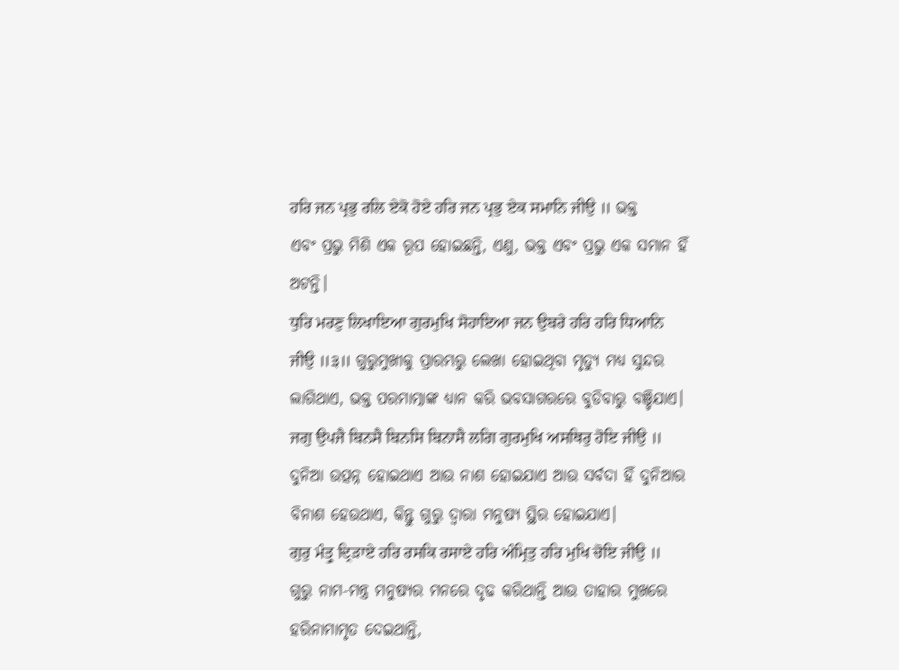ਹਰਿ ਜਨ ਪ੍ਰਭੁ ਰਲਿ ਏਕੋ ਹੋਏ ਹਰਿ ਜਨ ਪ੍ਰਭੁ ਏਕ ਸਮਾਨਿ ਜੀਉ ॥ ଭକ୍ତ ଏବଂ ପ୍ରଭୁ ମିଶି ଏକ ରୂପ ହୋଇଛନ୍ତି, ଏଣୁ, ଭକ୍ତ ଏବଂ ପ୍ରଭୁ ଏକ ସମାନ ହିଁ ଅଟନ୍ତି।
ਧੁਰਿ ਮਰਣੁ ਲਿਖਾਇਆ ਗੁਰਮੁਖਿ ਸੋਹਾਇਆ ਜਨ ਉਬਰੇ ਹਰਿ ਹਰਿ ਧਿਆਨਿ ਜੀਉ ॥੩॥ ଗୁରୁମୁଖୀକୁ ପ୍ରାରମ୍ଭରୁ ଲେଖା ହୋଇଥିବା ମୃତ୍ୟୁ ମଧ୍ୟ ସୁନ୍ଦର ଲାଗିଥାଏ, ଭକ୍ତ ପରମାତ୍ମାଙ୍କ ଧ୍ୟାନ କରି ଭବସାଗରରେ ବୁଡିବାରୁ ବଞ୍ଚିଯାଏ।
ਜਗੁ ਉਪਜੈ ਬਿਨਸੈ ਬਿਨਸਿ ਬਿਨਾਸੈ ਲਗਿ ਗੁਰਮੁਖਿ ਅਸਥਿਰੁ ਹੋਇ ਜੀਉ ॥ ଦୁନିଆ ଉତ୍ପନ୍ନ ହୋଇଥାଏ ଆଉ ନାଶ ହୋଇଯାଏ ଆଉ ସର୍ବଦା ହିଁ ଦୁନିଆର ବିନାଶ ହେଉଥାଏ, କିନ୍ତୁ ଗୁରୁ ଦ୍ଵାରା ମନୁଷ୍ୟ ସ୍ଥିର ହୋଇଯାଏ।
ਗੁਰੁ ਮੰਤ੍ਰੁ ਦ੍ਰਿੜਾਏ ਹਰਿ ਰਸਕਿ ਰਸਾਏ ਹਰਿ ਅੰਮ੍ਰਿਤੁ ਹਰਿ ਮੁਖਿ ਚੋਇ ਜੀਉ ॥ ଗୁରୁ ନାମ-ମନ୍ତ୍ର ମନୁଷ୍ୟର ମନରେ ଦୃଢ କରିଥାନ୍ତି ଆଉ ତାହାର ମୁଖରେ ହରିନାମାମୃତ ଦେଇଥାନ୍ତି,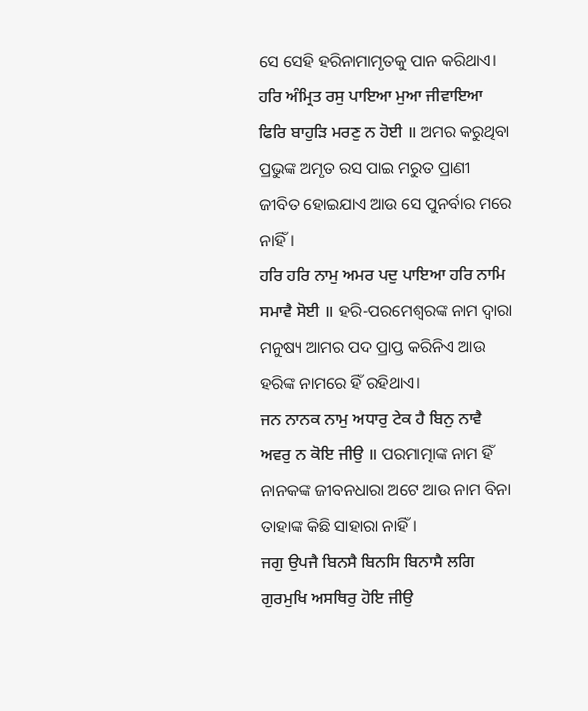ସେ ସେହି ହରିନାମାମୃତକୁ ପାନ କରିଥାଏ।
ਹਰਿ ਅੰਮ੍ਰਿਤ ਰਸੁ ਪਾਇਆ ਮੁਆ ਜੀਵਾਇਆ ਫਿਰਿ ਬਾਹੁੜਿ ਮਰਣੁ ਨ ਹੋਈ ॥ ଅମର କରୁଥିବା ପ୍ରଭୁଙ୍କ ଅମୃତ ରସ ପାଇ ମରୁତ ପ୍ରାଣୀ ଜୀବିତ ହୋଇଯାଏ ଆଉ ସେ ପୁନର୍ବାର ମରେ ନାହିଁ।
ਹਰਿ ਹਰਿ ਨਾਮੁ ਅਮਰ ਪਦੁ ਪਾਇਆ ਹਰਿ ਨਾਮਿ ਸਮਾਵੈ ਸੋਈ ॥ ହରି-ପରମେଶ୍ଵରଙ୍କ ନାମ ଦ୍ଵାରା ମନୁଷ୍ୟ ଆମର ପଦ ପ୍ରାପ୍ତ କରିନିଏ ଆଉ ହରିଙ୍କ ନାମରେ ହିଁ ରହିଥାଏ।
ਜਨ ਨਾਨਕ ਨਾਮੁ ਅਧਾਰੁ ਟੇਕ ਹੈ ਬਿਨੁ ਨਾਵੈ ਅਵਰੁ ਨ ਕੋਇ ਜੀਉ ॥ ପରମାତ୍ମାଙ୍କ ନାମ ହିଁ ନାନକଙ୍କ ଜୀବନଧାରା ଅଟେ ଆଉ ନାମ ବିନା ତାହାଙ୍କ କିଛି ସାହାରା ନାହିଁ।
ਜਗੁ ਉਪਜੈ ਬਿਨਸੈ ਬਿਨਸਿ ਬਿਨਾਸੈ ਲਗਿ ਗੁਰਮੁਖਿ ਅਸਥਿਰੁ ਹੋਇ ਜੀਉ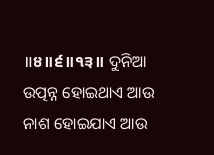॥੪॥੬॥੧੩॥ ଦୁନିଆ ଉତ୍ପନ୍ନ ହୋଇଥାଏ ଆଉ ନାଶ ହୋଇଯାଏ ଆଉ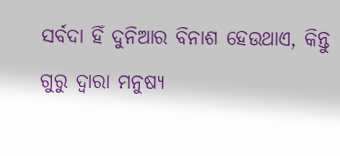ସର୍ବଦା ହିଁ ଦୁନିଆର ବିନାଶ ହେଉଥାଏ, କିନ୍ତୁ ଗୁରୁ ଦ୍ଵାରା ମନୁଷ୍ୟ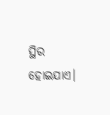ସ୍ଥିର ହୋଇଯାଏ।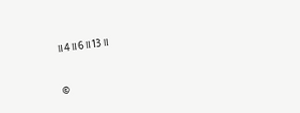॥4॥6॥13॥


©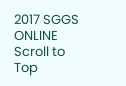2017 SGGS ONLINE
Scroll to Top